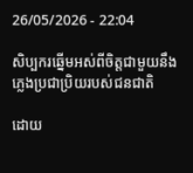26/05/2026 - 22:04

សិប្បករឆ្នើមអស់ពីចិត្តជាមួយនឹងភ្លេងប្រជាប្រិយរបស់ជនជាតិ

ដោយ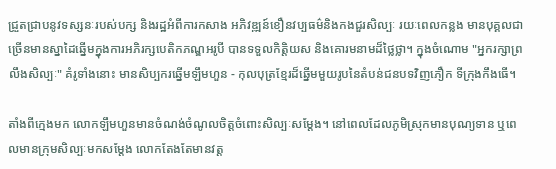ជ្រួតជ្រាបនូវទស្សនៈរបស់បក្ស និងរដ្ឋអំពីការកសាង អភិវឌ្ឍន៍ខឿនវប្បធម៌និងកងជួរសិល្បៈ រយៈពេលកន្លង មានបុគ្គលជាច្រើនមានស្នាដៃឆ្នើមក្នុងការអភិរក្សបេតិកភណ្ឌអរូបី បានទទួលកិត្តិយស និងគោរមនាមដ៏ថ្លៃថ្លា។ ក្នុងចំណោម "អ្នករក្សាព្រលឹងសិល្បៈ" គំរូទាំងនោះ មានសិប្បករឆ្នើមឡឹមហួន - កុលបុត្រខ្មែរដ៏ឆ្នើមមួយរូបនៃតំបន់ជនបទវិញភឿក ទីក្រុងកឹងធើ។

តាំងពីក្មេងមក លោកឡឹមហួនមានចំណង់ចំណូលចិត្តចំពោះសិល្បៈសម្តែង។ នៅពេលដែលភូមិស្រុកមានបុណ្យទាន ឬពេលមានក្រុមសិល្បៈមកសម្តែង លោកតែងតែមានវត្ត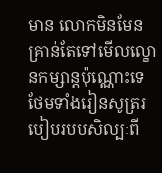មាន លោកមិនមែនគ្រាន់តែទៅមើលល្ខោនកម្សាន្តប៉ុណ្ណោះទេ ថែមទាំងរៀនសូត្ររបៀបរបបសិល្បៈពី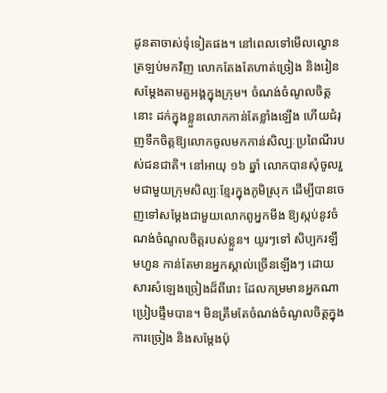ដូនតាចាស់ទុំទៀតផង។ នៅពេលទៅមើលល្ខោនត្រឡប់មកវិញ លោកតែងតែហាត់ច្រៀង និងរៀនសម្តែងតាមតួអង្គក្នុងក្រុម។ ចំណង់ចំណូលចិត្តនោះ ដក់ក្នុងខ្លួនលោកកាន់តែខ្លាំងឡើង ហើយជំរុញទឹកចិត្តឱ្យលោកចូលមកកាន់សិល្បៈប្រពៃណីរបស់ជនជាតិ។ នៅអាយុ ១៦ ឆ្នាំ លោកបានសុំចូលរួមជាមួយក្រុមសិល្បៈខ្មែរក្នុងភូមិស្រុក ដើម្បីបានចេញទៅសម្តែងជាមួយលោកពូអ្នកមីង ឱ្យស្កប់នូវចំណង់ចំណូលចិត្តរបស់ខ្លួន។ យូរៗទៅ សិប្បករឡឹមហួន កាន់តែមានអ្នកស្គាល់ច្រើនឡើងៗ ដោយសារសំឡេងច្រៀងដ៏ពីរោះ ដែលកម្រមានអ្នកណាប្រៀបផ្ទឹមបាន។ មិនត្រឹមតែចំណង់ចំណូលចិត្តក្នុងការច្រៀង និងសម្តែងប៉ុ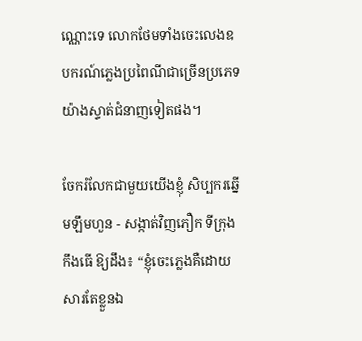ណ្ណោះទេ លោកថែមទាំងចេះលេងឧបករណ៍ភ្លេងប្រពៃណីជាច្រើនប្រភេទយ៉ាងស្ទាត់ជំនាញទៀតផង។

ចែករំលែកជាមួយយើងខ្ញុំ សិប្បករឆ្នើមឡឹមហួន - សង្កាត់វិញភឿក ទីក្រុងកឹងធើ ឱ្យដឹង៖ “ខ្ញុំចេះភ្លេងគឺដោយសារតែខ្លួនឯ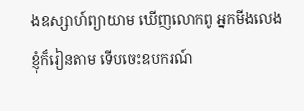ងឧស្សាហ៍ព្យាយាម ឃើញលោកពូ អ្នកមីងលេង ខ្ញុំក៏រៀនតាម ទើបចេះឧបករណ៍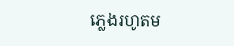ភ្លេងរហូតម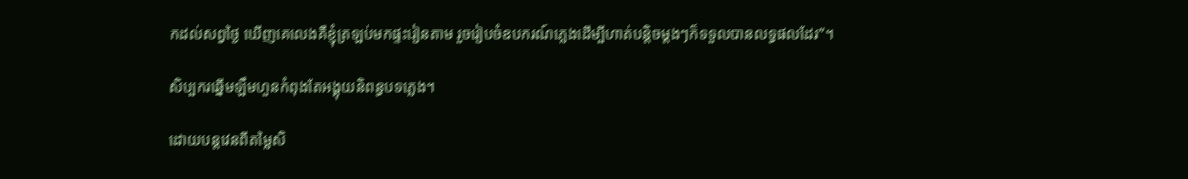កដល់សព្វថ្ងៃ ឃើញគេលេងគឺខ្ញុំត្រឡប់មកផ្ទះរៀនតាម រួចរៀបចំឧបករណ៍ភ្លេងដើម្បីហាត់បន្តិចម្តងៗក៏ទទួលបានលទ្ធផលដែរ”។

សិប្បករឆ្នើមឡឹមហួនកំពុងតែអង្គុយនិពន្ធបទភ្លេង។

ដោយបន្តវេនពីតម្លៃសិ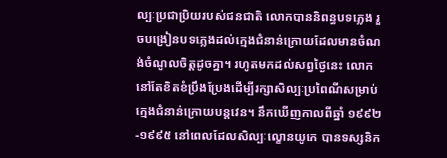ល្បៈប្រជាប្រិយរបស់ជនជាតិ លោកបាននិពន្ធបទភ្លេង រួចបង្រៀនបទភ្លេងដល់ក្មេងជំនាន់ក្រោយដែលមានចំណង់ចំណូលចិត្តដូចគ្នា។ រហូតមកដល់សព្វថ្ងៃនេះ លោកនៅតែខិតខំប្រឹងប្រែងដើម្បីរក្សាសិល្បៈប្រពៃណីសម្រាប់ក្មេងជំនាន់ក្រោយបន្តវេន។ នឹកឃើញកាលពីឆ្នាំ ១៩៩២-១៩៩៥ នៅពេលដែលសិល្បៈល្ខោនយូកេ បានទស្សនិក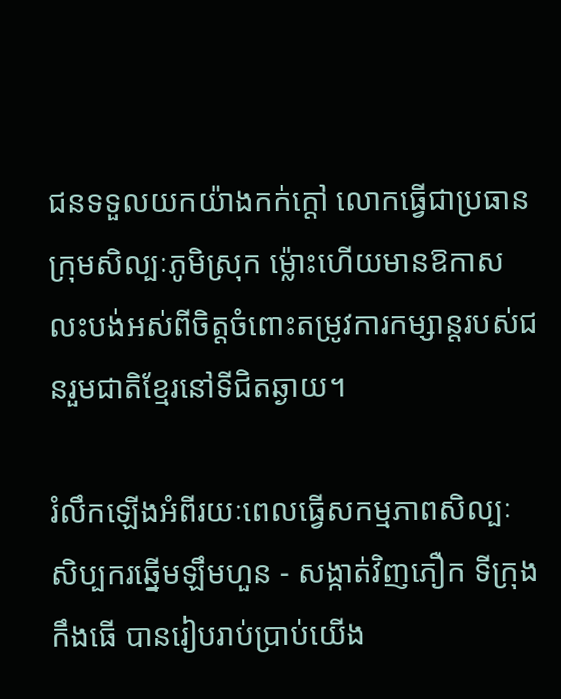ជនទទួលយកយ៉ាងកក់ក្តៅ លោកធ្វើជាប្រធានក្រុមសិល្បៈភូមិស្រុក ម្ល៉ោះហើយមានឱកាសលះបង់អស់ពីចិត្តចំពោះតម្រូវការកម្សាន្តរបស់ជនរួមជាតិខ្មែរនៅទីជិតឆ្ងាយ។

រំលឹកឡើងអំពីរយៈពេលធ្វើសកម្មភាពសិល្បៈ សិប្បករឆ្នើមឡឹមហួន - សង្កាត់វិញភឿក ទីក្រុងកឹងធើ បានរៀបរាប់ប្រាប់យើង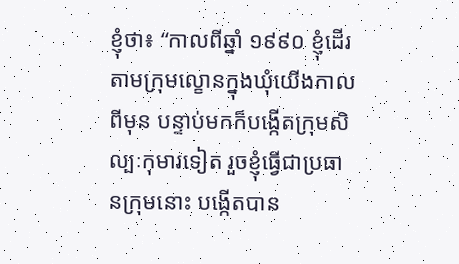ខ្ញុំថា៖ “កាលពីឆ្នាំ ១៩៩០ ខ្ញុំដើរតាមក្រុមល្ខោនក្នុងឃុំយើងកាលពីមុន បន្ទាប់មកក៏បង្កើតក្រុមសិល្បៈកុមារទៀត រួចខ្ញុំធ្វើជាប្រធានក្រុមនោះ បង្កើតបាន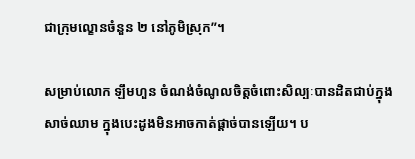ជាក្រុមល្ខោនចំនួន ២ នៅភូមិស្រុក”។

សម្រាប់លោក ឡឹមហួន ចំណង់ចំណូលចិត្តចំពោះសិល្បៈបានដិតជាប់ក្នុងសាច់ឈាម ក្នុងបេះដូងមិនអាចកាត់ផ្តាច់បានឡើយ។ ប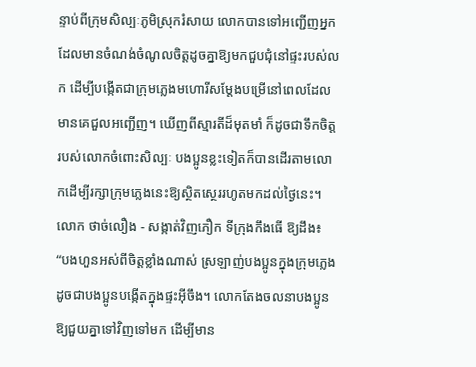ន្ទាប់ពីក្រុមសិល្បៈភូមិស្រុករំសាយ លោកបានទៅអញ្ជើញអ្នកដែលមានចំណង់ចំណូលចិត្តដូចគ្នាឱ្យមកជួបជុំនៅផ្ទះរបស់លក ដើម្បីបង្កើតជាក្រុមភ្លេងមហោរីសម្តែងបម្រើនៅពេលដែលមានគេជួលអញ្ជើញ។ ឃើញពីស្មារតីដ៏មុតមាំ ក៏ដូចជាទឹកចិត្តរបស់លោកចំពោះសិល្បៈ បងប្អូនខ្លះទៀតក៏បានដើរតាមលោកដើម្បីរក្សាក្រុមភ្លេងនេះឱ្យស្ថិតស្ថេររហូតមកដល់ថ្ងៃនេះ។ លោក ថាច់លឿង - សង្កាត់វិញភឿក ទីក្រុងកឹងធើ ឱ្យដឹង៖ “បងហួនអស់ពីចិត្តខ្លាំងណាស់ ស្រឡាញ់បងប្អូនក្នុងក្រុមភ្លេងដូចជាបងប្អូនបង្កើតក្នុងផ្ទះអ៊ីចឹង។ លោកតែងចលនាបងប្អូនឱ្យជួយគ្នាទៅវិញទៅមក ដើម្បីមាន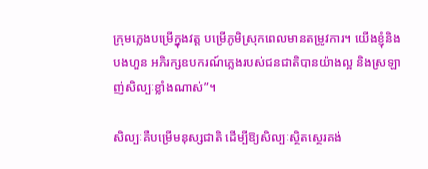ក្រុមភ្លេងបម្រើក្នុងវត្ត បម្រើភូមិស្រុកពេលមានតម្រូវការ។ យើងខ្ញុំនិងបងហួន អភិរក្សឧបករណ៍ភ្លេងរបស់ជនជាតិបានយ៉ាងល្អ និងស្រឡាញ់សិល្បៈខ្លាំងណាស់”។

សិល្បៈគឺបម្រើមនុស្សជាតិ ដើម្បីឱ្យសិល្បៈស្ថិតស្ថេរគង់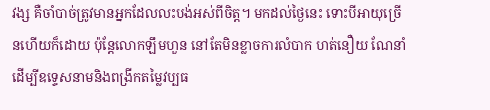វង្ស គឺចាំបាច់ត្រូវមានអ្នកដែលលះបង់អស់ពីចិត្ត។ មកដល់ថ្ងៃនេះ ទោះបីអាយុច្រើនហើយក៏ដោយ ប៉ុន្តែលោកឡឹមហួន នៅតែមិនខ្លាចការលំបាក ហត់នឿយ ណែនាំ ដើម្បីឧទ្ទេសនាមនិងពង្រីកតម្លៃវប្បធ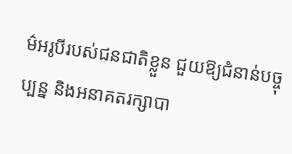ម៌អរូបីរបស់ជនជាតិខ្លួន ជួយឱ្យជំនាន់បច្ចុប្បន្ន និងអនាគតរក្សាបា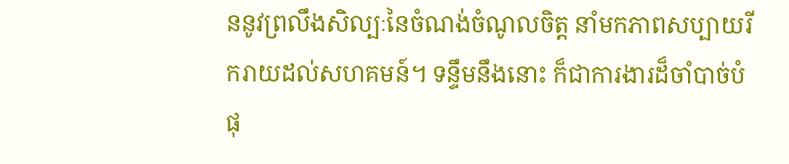ននូវព្រលឹងសិល្បៈនៃចំណង់ចំណូលចិត្ត នាំមកភាពសប្បាយរីករាយដល់សហគមន៍។ ទន្ទឹមនឹងនោះ ក៏ជាការងារដ៏ចាំបាច់បំផុ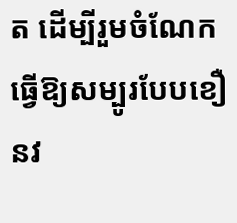ត ដើម្បីរួមចំណែកធ្វើឱ្យសម្បូរបែបខឿនវ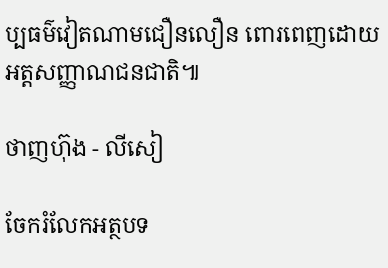ប្បធម៌វៀតណាមជឿនលឿន ពោរពេញដោយអត្តសញ្ញាណជនជាតិ៕

ថាញហ៊ុង - លីសៀ

ចែករំលែកអត្ថបទ